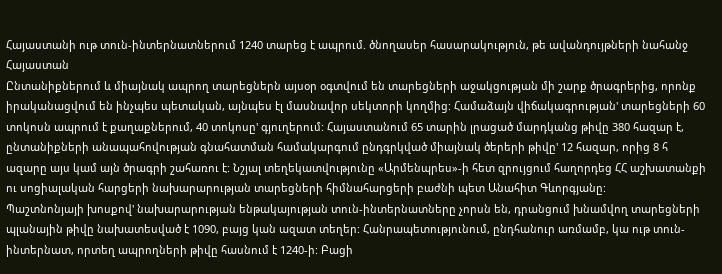Հայաստանի ութ տուն-ինտերնատներում 1240 տարեց է ապրում. ծնողասեր հասարակություն, թե ավանդույթների նահանջ
Հայաստան
Ընտանիքներում և միայնակ ապրող տարեցներն այսօր օգտվում են տարեցների աջակցության մի շարք ծրագրերից, որոնք իրականացվում են ինչպես պետական, այնպես էլ մասնավոր սեկտորի կողմից: Համաձայն վիճակագրության' տարեցների 60 տոկոսն ապրում է քաղաքներում, 40 տոկոսը' գյուղերում: Հայաստանում 65 տարին լրացած մարդկանց թիվը 380 հազար է, ընտանիքների անապահովության գնահատման համակարգում ընդգրկված միայնակ ծերերի թիվը' 12 հազար, որից 8 հ ազարը այս կամ այն ծրագրի շահառու է: Նշյալ տեղեկատվությունը «Արմենպրես»-ի հետ զրույցում հաղորդեց ՀՀ աշխատանքի ու սոցիալական հարցերի նախարարության տարեցների հիմնահարցերի բաժնի պետ Անահիտ Գևորգյանը:
Պաշտնոնյայի խոսքով' նախարարության ենթակայության տուն-ինտերնատները չորսն են, դրանցում խնամվող տարեցների պլանային թիվը նախատեսված է 1090, բայց կան ազատ տեղեր: Հանրապետությունում, ընդհանուր առմամբ, կա ութ տուն-ինտերնատ, որտեղ ապրողների թիվը հասնում է 1240-ի: Բացի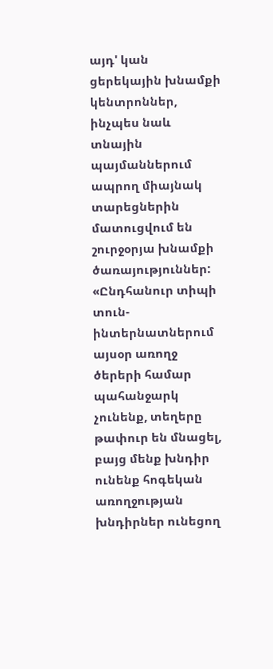այդ' կան ցերեկային խնամքի կենտրոններ, ինչպես նաև տնային պայմաններում ապրող միայնակ տարեցներին մատուցվում են շուրջօրյա խնամքի ծառայություններ:
«Ընդհանուր տիպի տուն-ինտերնատներում այսօր առողջ ծերերի համար պահանջարկ չունենք, տեղերը թափուր են մնացել, բայց մենք խնդիր ունենք հոգեկան առողջության խնդիրներ ունեցող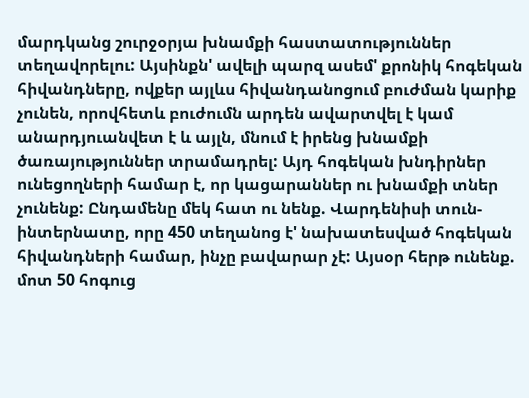մարդկանց շուրջօրյա խնամքի հաստատություններ տեղավորելու: Այսինքն' ավելի պարզ ասեմ' քրոնիկ հոգեկան հիվանդները, ովքեր այլևս հիվանդանոցում բուժման կարիք չունեն, որովհետև բուժումն արդեն ավարտվել է կամ անարդյուանվետ է և այլն, մնում է իրենց խնամքի ծառայություններ տրամադրել: Այդ հոգեկան խնդիրներ ունեցողների համար է, որ կացարաններ ու խնամքի տներ չունենք: Ընդամենը մեկ հատ ու նենք. Վարդենիսի տուն-ինտերնատը, որը 450 տեղանոց է' նախատեսված հոգեկան հիվանդների համար, ինչը բավարար չէ: Այսօր հերթ ունենք. մոտ 50 հոգուց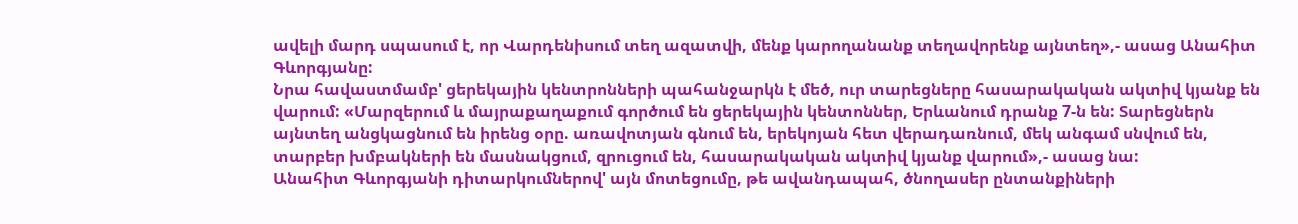ավելի մարդ սպասում է, որ Վարդենիսում տեղ ազատվի, մենք կարողանանք տեղավորենք այնտեղ»,- ասաց Անահիտ Գևորգյանը:
Նրա հավաստմամբ' ցերեկային կենտրոնների պահանջարկն է մեծ, ուր տարեցները հասարակական ակտիվ կյանք են վարում: «Մարզերում և մայրաքաղաքում գործում են ցերեկային կենտոններ, Երևանում դրանք 7-ն են: Տարեցներն այնտեղ անցկացնում են իրենց օրը. առավոտյան գնում են, երեկոյան հետ վերադառնում, մեկ անգամ սնվում են, տարբեր խմբակների են մասնակցում, զրուցում են, հասարակական ակտիվ կյանք վարում»,- ասաց նա:
Անահիտ Գևորգյանի դիտարկումներով' այն մոտեցումը, թե ավանդապահ, ծնողասեր ընտանքիների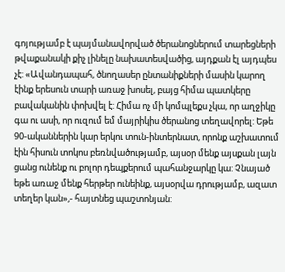գոյությամբ է պայմանավորված ծերանոցներում տարեցների թվաքանակի քիչ լինելը նախատեսվածից, այդքան էլ այդպես չէ: «Ավանդապահ, ծնողասեր ընտանիքների մասին կարող էինք երեսուն տարի առաջ խոսել, բայց հիմա պատկերը բավականին փոխվել է: Հիմա ոչ մի կոմպլեքս չկա, որ աղջիկը գա ու ասի, որ ուզում եմ մայրիկիս ծերանոց տեղավորել: Եթե 90-ականներին կար երկու տուն-ինտերնատ, որոնք աշխատում էին հիսուն տոկոս բեռնվածությամբ, այսօր մենք այսքան լայն ցանց ունենք ու բոլոր դեպքերում պահանջարկը կա: Չնայած եթե առաջ մենք հերթեր ունեինք, այսօրվա դրությամբ, ազատ տեղեր կան»,- հայտնեց պաշտոնյան: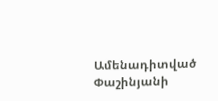Ամենադիտված
Փաշինյանի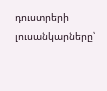դուստրերի լուսանկարները՝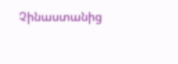Չինաստանից